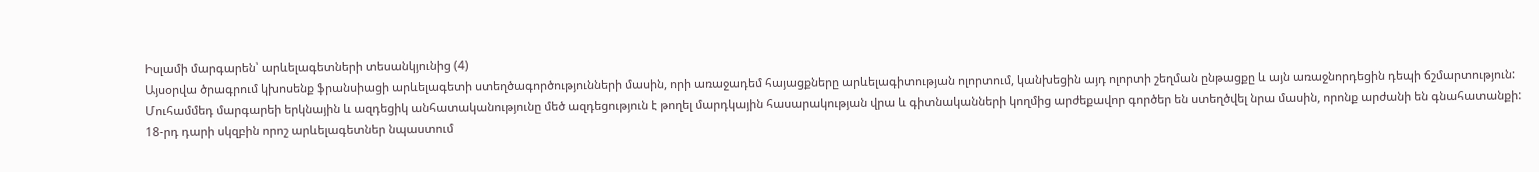Իսլամի մարգարեն՝ արևելագետների տեսանկյունից (4)
Այսօրվա ծրագրում կխոսենք ֆրանսիացի արևելագետի ստեղծագործությունների մասին, որի առաջադեմ հայացքները արևելագիտության ոլորտում, կանխեցին այդ ոլորտի շեղման ընթացքը և այն առաջնորդեցին դեպի ճշմարտություն:
Մուհամմեդ մարգարեի երկնային և ազդեցիկ անհատականությունը մեծ ազդեցություն է թողել մարդկային հասարակության վրա և գիտնականների կողմից արժեքավոր գործեր են ստեղծվել նրա մասին, որոնք արժանի են գնահատանքի:
18-րդ դարի սկզբին որոշ արևելագետներ նպաստում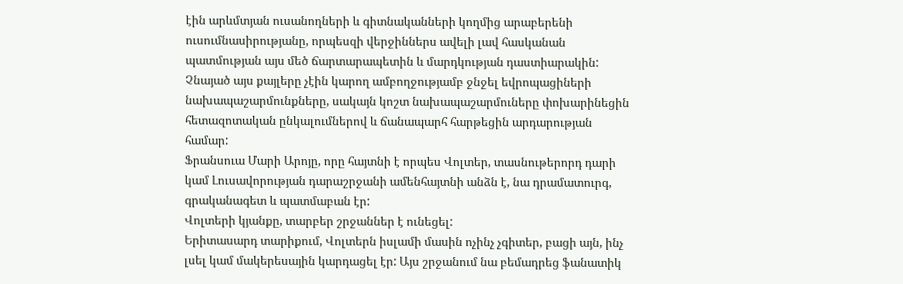էին արևմտյան ուսանողների և գիտնականների կողմից արաբերենի ուսումնասիրությանը, որպեսզի վերջիններս ավելի լավ հասկանան պատմության այս մեծ ճարտարապետին և մարդկության դաստիարակին:
Չնայած այս քայլերը չէին կարող ամբողջությամբ ջնջել եվրոպացիների նախապաշարմունքները, սակայն կոշտ նախապաշարմուները փոխարինեցին հետազոտական ընկալումներով և ճանապարհ հարթեցին արդարության համար:
Ֆրանսուա Մարի Արոյը, որը հայտնի է որպես Վոլտեր, տասնութերորդ դարի կամ Լուսավորության դարաշրջանի ամենհայտնի անձն է, նա դրամատուրգ, գրականագետ և պատմաբան էր:
Վոլտերի կյանքը, տարբեր շրջաններ է ունեցել:
Երիտասարդ տարիքում, Վոլտերն իսլամի մասին ոչինչ չգիտեր, բացի այն, ինչ լսել կամ մակերեսային կարդացել էր: Այս շրջանում նա բեմադրեց ֆանատիկ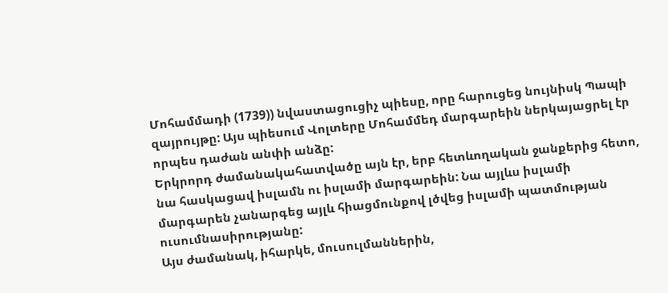Մոհամմադի (1739)) նվաստացուցիչ պիեսը, որը հարուցեց նույնիսկ Պապի զայրույթը: Այս պիեսում Վոլտերը Մոհամմեդ մարգարեին ներկայացրել էր որպես դաժան անփի անձը:
Երկրորդ ժամանակահատվածը այն էր, երբ հետևողական ջանքերից հետո, նա հասկացավ իսլամն ու իսլամի մարգարեին: Նա այլևս իսլամի մարգարեն չանարգեց այլև հիացմունքով լծվեց իսլամի պատմության ուսումնասիրությանը:
Այս ժամանակ, իհարկե, մուսուլմաններին,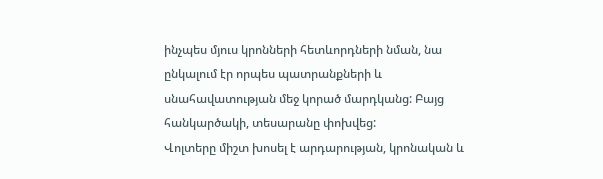ինչպես մյուս կրոնների հետևորդների նման, նա ընկալում էր որպես պատրանքների և սնահավատության մեջ կորած մարդկանց: Բայց հանկարծակի, տեսարանը փոխվեց:
Վոլտերը միշտ խոսել է արդարության, կրոնական և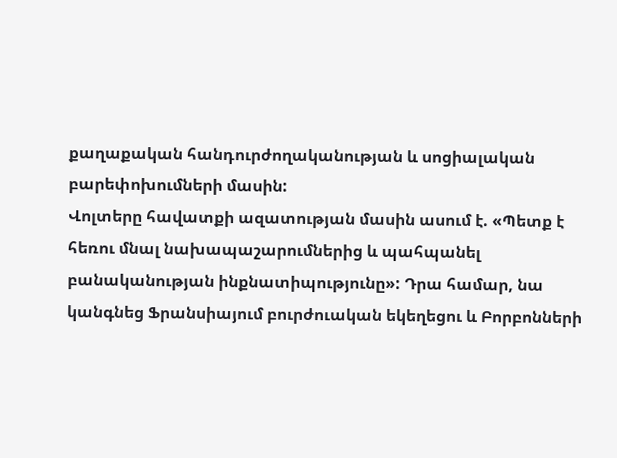քաղաքական հանդուրժողականության և սոցիալական բարեփոխումների մասին:
Վոլտերը հավատքի ազատության մասին ասում է. «Պետք է հեռու մնալ նախապաշարումներից և պահպանել բանականության ինքնատիպությունը»: Դրա համար, նա կանգնեց Ֆրանսիայում բուրժուական եկեղեցու և Բորբոնների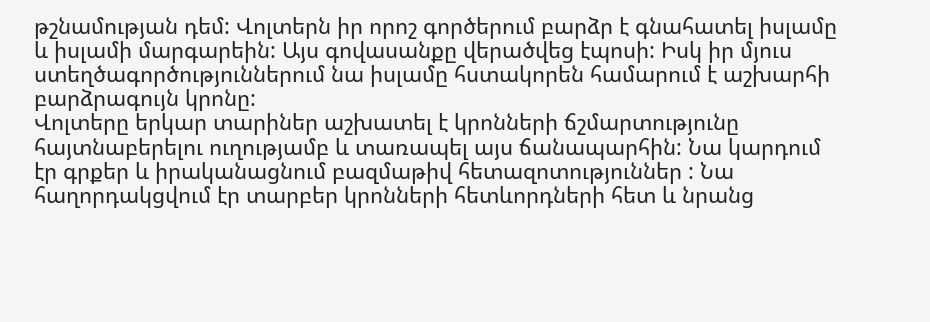թշնամության դեմ: Վոլտերն իր որոշ գործերում բարձր է գնահատել իսլամը և իսլամի մարգարեին: Այս գովասանքը վերածվեց էպոսի: Իսկ իր մյուս ստեղծագործություններում նա իսլամը հստակորեն համարում է աշխարհի բարձրագույն կրոնը:
Վոլտերը երկար տարիներ աշխատել է կրոնների ճշմարտությունը հայտնաբերելու ուղությամբ և տառապել այս ճանապարհին: Նա կարդում էր գրքեր և իրականացնում բազմաթիվ հետազոտություններ : Նա հաղորդակցվում էր տարբեր կրոնների հետևորդների հետ և նրանց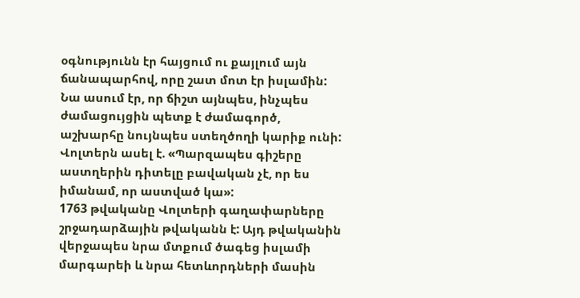օգնությունն էր հայցում ու քայլում այն ճանապարհով, որը շատ մոտ էր իսլամին: Նա ասում էր, որ ճիշտ այնպես, ինչպես ժամացույցին պետք է ժամագործ, աշխարհը նույնպես ստեղծողի կարիք ունի:
Վոլտերն ասել է. «Պարզապես գիշերը աստղերին դիտելը բավական չէ, որ ես իմանամ, որ աստված կա»:
1763 թվականը Վոլտերի գաղափարները շրջադարձային թվականն է: Այդ թվականին վերջապես նրա մտքում ծագեց իսլամի մարգարեի և նրա հետևորդների մասին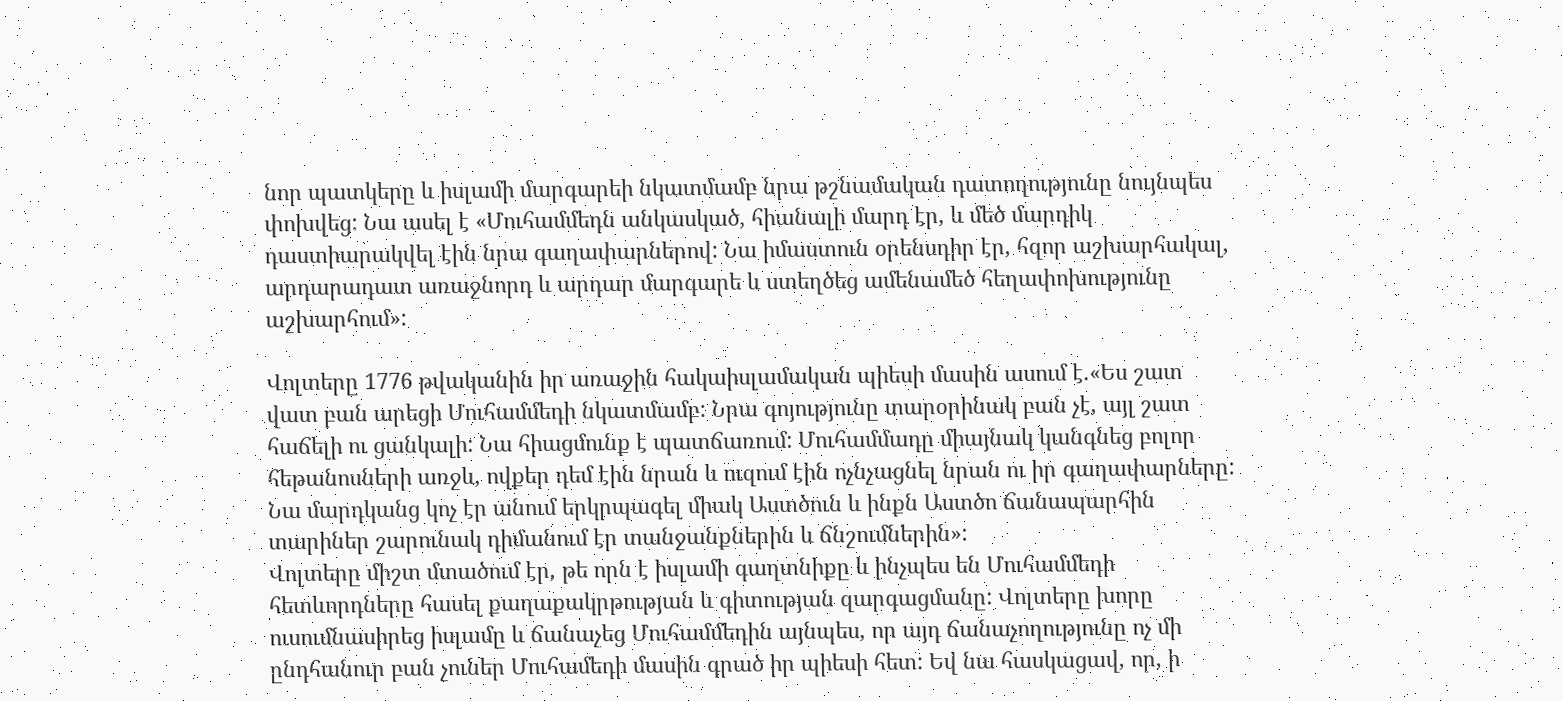նոր պատկերը և իսլամի մարգարեի նկատմամբ նրա թշնամական դատողությունը նույնպես փոխվեց: Նա ասել է «Մուհամմեդն անկասկած, հիանալի մարդ էր, և մեծ մարդիկ դաստիարակվել էին նրա գաղափարներով: Նա իմաստուն օրենսդիր էր, հզոր աշխարհակալ, արդարադատ առաջնորդ և արդար մարգարե և ստեղծեց ամենամեծ հեղափոխությունը աշխարհում»:

Վոլտերը 1776 թվականին իր առաջին հակաիսլամական պիեսի մասին ասում է.«Ես շատ վատ բան արեցի Մուհամմեդի նկատմամբ: Նրա գոյությունը տարօրինակ բան չէ, այլ շատ հաճելի ու ցանկալի: Նա հիացմունք է պատճառում: Մուհամմադը միայնակ կանգնեց բոլոր հեթանոսների առջև, ովքեր դեմ էին նրան և ուզում էին ոչնչացնել նրան ու իր գաղափարները: Նա մարդկանց կոչ էր անում երկրպագել միակ Աստծուն և ինքն Աստծո ճանապարհին տարիներ շարունակ դիմանում էր տանջանքներին և ճնշումներին»:
Վոլտերը միշտ մտածում էր, թե որն է իսլամի գաղտնիքը և ինչպես են Մուհամմեդի հետևորդները հասել քաղաքակրթության և գիտության զարգացմանը: Վոլտերը խորը ուսումնասիրեց իսլամը և ճանաչեց Մուհամմեդին այնպես, որ այդ ճանաչողությունը ոչ մի ընդհանուր բան չուներ Մուհամեդի մասին գրած իր պիեսի հետ: Եվ նա հասկացավ, որ, ի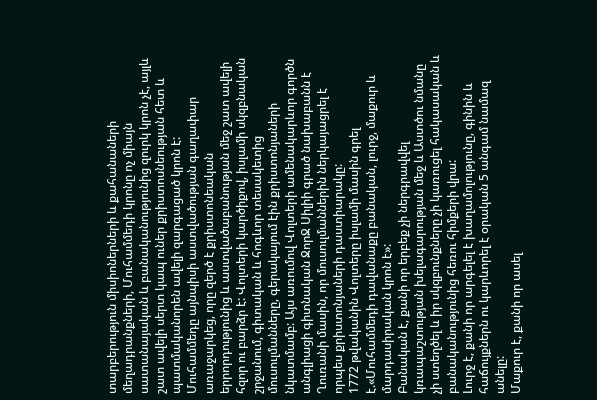տարբերություն միսիոներների և քահանաների մեղադրանքների, Մուհամմեդի կրոնը ոչ միայն սատանայական և բանականությունից զուրկ կրոն չէ, այլև շատ ավելի սերտ կապ ուներ քրիստոսնեության հետ և պատմականորեն ավելի զարգացած կրոն է:
Մուհամմեդը այնպիսի աստվածության գաղափար առաջարկեց, որը զերծ է քրիստոնեական երրորդությունից և աստվածաբանության մեջ շատ ավելի հզոր ու բարձր է: Վոլտերի կարծիքով, իսլամի սկզբնական շրջանում, գիտական և հոգևոր տեսակետից մուսուլմանները, գերակայում էին քրիստոնյաների նկատմամբ: Այս առումով Վոլտերի ամենակարևոր գործն անգլիացի գիտնական ՋորՋ Սիլիի գրած նախաբանն է Ղուռանի մասին, որ մուսուլմաններին ներկայացրել է որպես քրիստոնյաների դաստիարակը:
1772 թվականին Վոլտերը իսլամի մասին գրել է.«Մուհամմեդի դավանաքը բանական, լուրջ, մաքուր և մարդասիրական կրոն է»:
Բանական է, քանի որ երբեք չի ներգրավվել կռապաշտության խելագարության մեջ և Աստծու նմանը չի ստեղծել և իր սկզբունքները չի կառուցել հակասական և բանականությունից հեռու հիմքերի վրա:
Լուրջ է, քանի որ արգելել է խաղամոլությունը, գինին և հաճույքներն ու կարևորել է օրական 5 անգամ նամազ անելը:
Մաքուր է, քանի որ ասել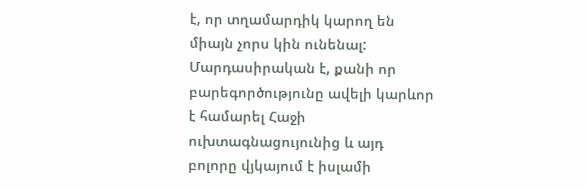է, որ տղամարդիկ կարող են միայն չորս կին ունենալ:
Մարդասիրական է, քանի որ բարեգործությունը ավելի կարևոր է համարել Հաջի ուխտագնացույունից և այդ բոլորը վյկայում է իսլամի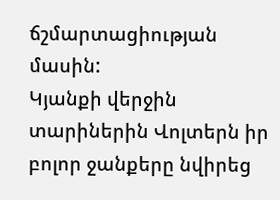ճշմարտացիության մասին:
Կյանքի վերջին տարիներին Վոլտերն իր բոլոր ջանքերը նվիրեց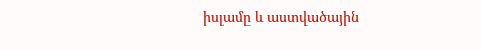իսլամը և աստվածային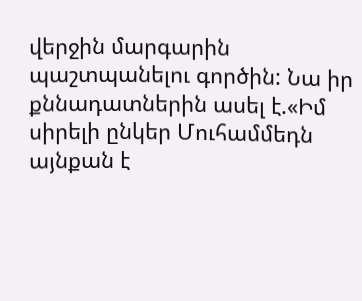վերջին մարգարին պաշտպանելու գործին: Նա իր քննադատներին ասել է.«Իմ սիրելի ընկեր Մուհամմեդն այնքան է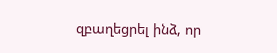զբաղեցրել ինձ, որ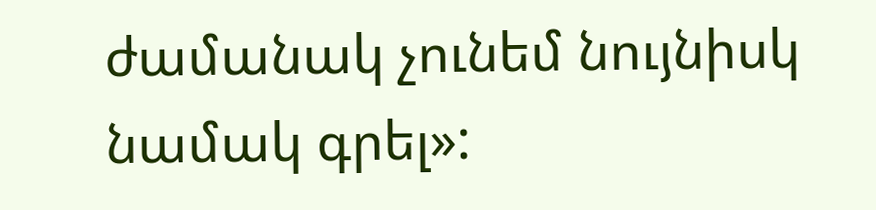ժամանակ չունեմ նույնիսկ նամակ գրել»: